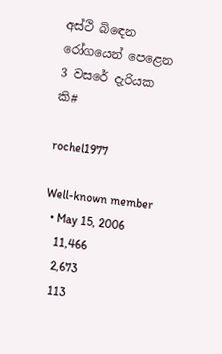අස්ථි බිඳෙන රෝගයෙන් පෙළෙන 3 වසරේ දැරියක කි#

rochel1977

Well-known member
  • May 15, 2006
    11,466
    2,673
    113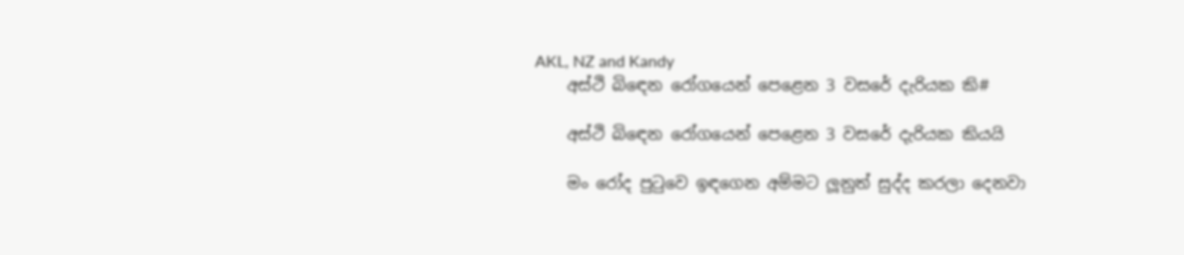AKL, NZ and Kandy
    අස්ථි බිඳෙන රෝගයෙන් පෙළෙන 3 වසරේ දැරියක කි#

    අස්ථි බිඳෙන රෝගයෙන් පෙළෙන 3 වසරේ දැරියක කියයි

    මං රෝද පුටුවෙ ඉඳගෙන අම්මට ලූනුත් සුද්ද කරලා දෙනවා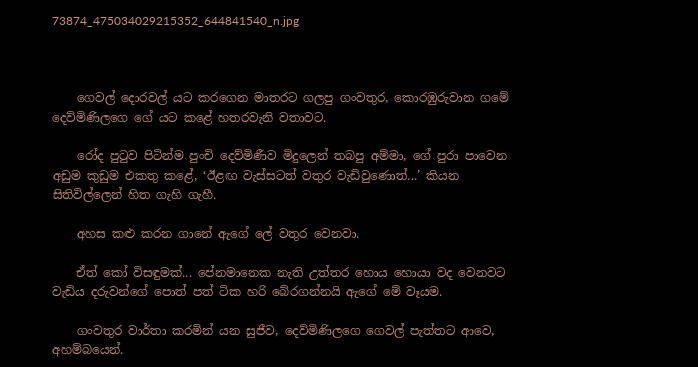73874_475034029215352_644841540_n.jpg



    ගෙවල් දොරවල් යට කරගෙන මාතරට ගලපු ගංවතුර, කොරඹුරුවාන ගමේ දෙව්මිණිලගෙ ගේ යට කළේ හතරවැනි වතාවට.

    රෝද පුටුව පිටින්ම පුංචි දෙව්මිණීව මිදුලෙන් තබපු අම්මා, ගේ පුරා පාවෙන අඩුම කුඩුම එකතු කළේ, ‘ඊළඟ වැස්සටත් වතුර වැඩිවුණොත්...’ කියන සිතිවිල්ලෙන් හිත ගැහි ගැහී.

    අහස කළු කරන ගානේ ඇගේ ලේ වතුර වෙනවා.

    ඒත් කෝ විසඳුමක්... පේනමානෙක නැති උත්තර හොය හොයා වද වෙනවට වැඩිය දරුවන්ගේ පොත් පත් ටික හරි බේරගන්නයි ඇගේ මේ වෑයම.

    ගංවතුර වාර්තා කරමින් යන සුජීව, දෙව්මිණිලගෙ ගෙවල් පැත්තට ආවෙ, අහම්බයෙන්.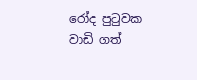රෝද පුටුවක වාඩි ගත්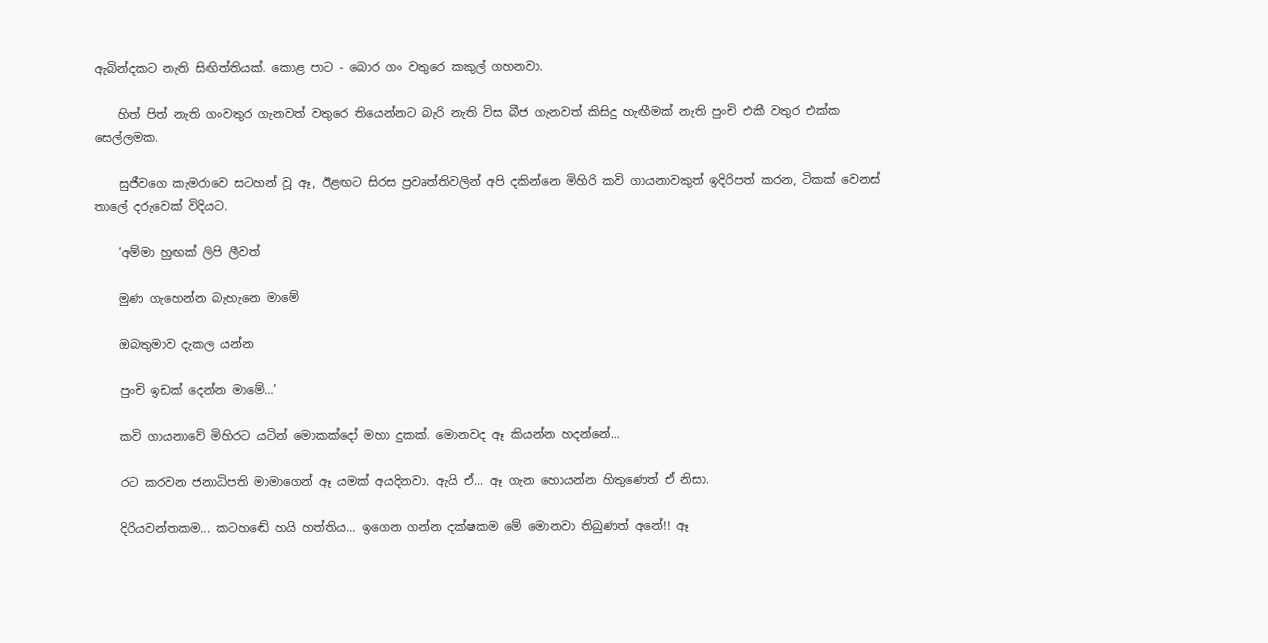ඇබින්දකට නැති සිඟිත්තියක්. කොළ පාට - බොර ගං වතුරෙ කකුල් ගහනවා.

    හිත් පිත් නැති ගංවතුර ගැනවත් වතුරෙ තියෙන්නට බැරි නැති විස බීජ ගැනවත් කිසිදු හැඟීමක් නැති පුංචි එකී වතුර එක්ක සෙල්ලමක.

    සුජීවගෙ කැමරාවෙ සටහන් වූ ඈ, ඊළඟට සිරස ප්‍රවෘත්තිවලින් අපි දකින්නෙ මිහිරි කවි ගායනාවකුත් ඉදිරිපත් කරන, ටිකක් වෙනස් තාලේ දරුවෙක් විදියට.

    ‘අම්මා හුඟක් ලිපි ලීවත්

    මුණ ගැහෙන්න බැහැනෙ මාමේ

    ඔබතුමාව දැකල යන්න

    පුංචි ඉඩක් දෙන්න මාමේ...’

    කවි ගායනාවේ මිහිරට යටින් මොකක්දෝ මහා දුකක්. මොනවද ඈ කියන්න හදන්නේ...

    රට කරවන ජනාධිපති මාමාගෙන් ඈ යමක් අයදිනවා. ඇයි ඒ... ඈ ගැන හොයන්න හිතුණෙත් ඒ නිසා.

    දිරියවන්තකම... කටහඬේ හයි හත්තිය... ඉගෙන ගන්න දක්ෂකම මේ මොනවා තිබුණත් අනේ!! ඈ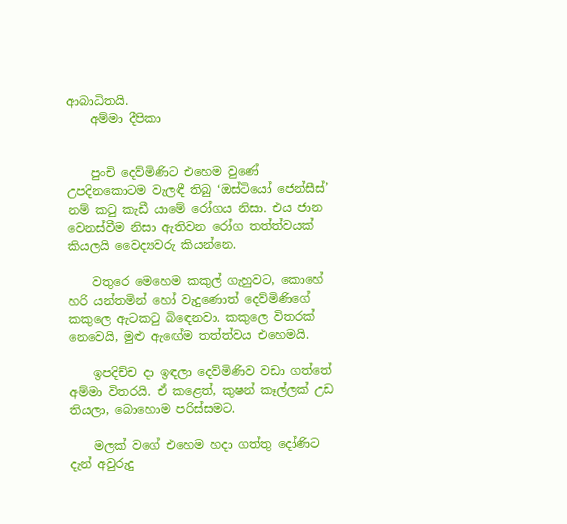ආබාධිතයි.
    අම්මා දීපිකා


    පුංචි දෙව්මිණිට එහෙම වුණේ උපදිනකොටම වැලඳී තිබු ‘ඔස්ටියෝ ජෙන්සීස්’ නම් කටු කැඩී යාමේ රෝගය නිසා. එය ජාන වෙනස්වීම නිසා ඇතිවන රෝග තත්ත්වයක් කියලයි වෛද්‍යවරු කියන්නෙ.

    වතුරෙ මෙහෙම කකුල් ගැහුවට, කොහේ හරි යන්තමින් හෝ වැදුණොත් දෙව්මිණිගේ කකුලෙ ඇටකටු බිඳෙනවා. කකුලෙ විතරක් නෙවෙයි, මුළු ඇඟේම තත්ත්වය එහෙමයි.

    ඉපදිච්ච දා ඉඳලා දෙව්මිණිව වඩා ගත්තේ අම්මා විතරයි. ඒ කළෙත්, කුෂන් කෑල්ලක් උඩ තියලා, බොහොම පරිස්සමට.

    මලක් වගේ එහෙම හදා ගත්තු දෝණිට දැන් අවුරුදු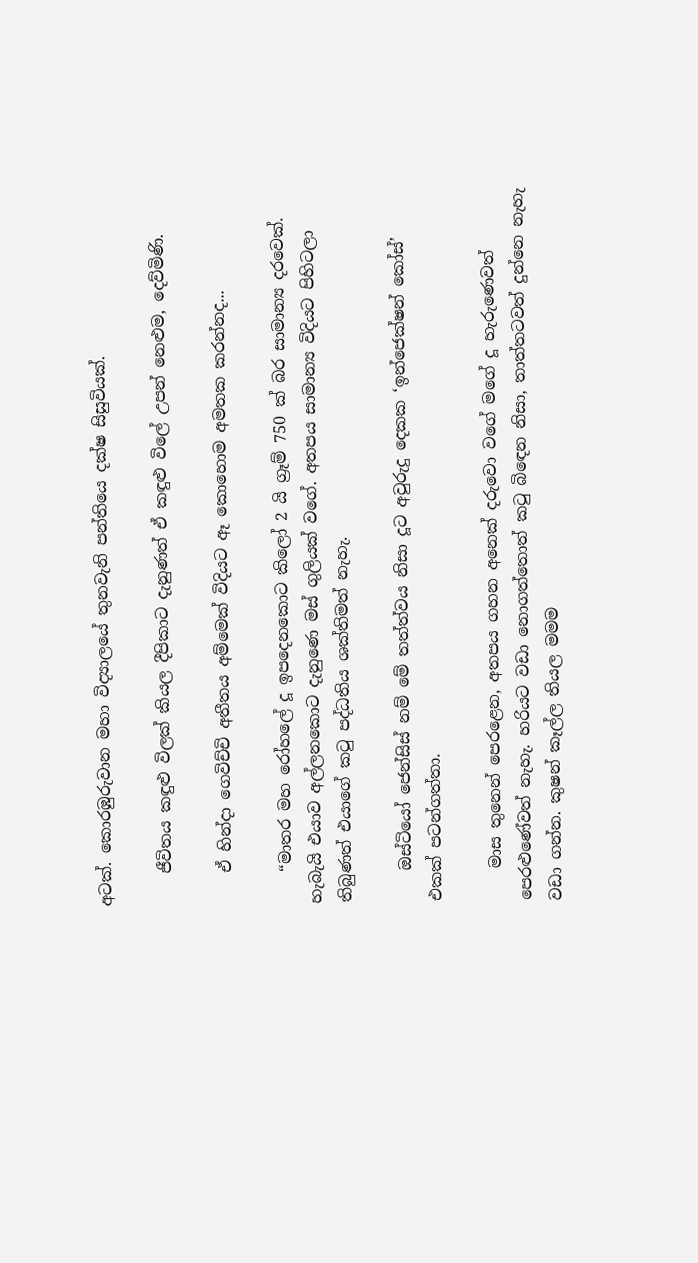අටක්. කොරඹුරුවාන මහා විද්‍යාලයේ තුනවැනි පන්තියෙ දක්ෂ සිසුවියක්.

    ජීවිතය කඳුළු විලක් කියල දීපිකාට දැනුණත් ඒ කඳුළු විලේ උපන් නෙළුම, දෙව්මිණි.

    ඒ හින්දා ගෙවිච්චි අතීතය අම්මෙක් විදියට ඈ කොහොම අමතක කරන්නද...

    “මාතර මහ රෝහලේ දූ ඉපදෙනකොට කිලෝ 2 යි ග්‍රෑම් 750 ක් බර සාමාන්‍ය දරවෙක්. හැබැයි එයාව අල්ලනකොට දැනුණෙ මස් ගුලියක් වගේ. අතපය සාමාන්‍ය විදියට පිහිටලා තිබුණත් එයාගේ කටු පද්ධතිය ශක්තිමත් නැහැ.

    ඔස්ටියෝ ජෙන්සිස් නම් මේ තත්ත්වය නිසා දූට අවුරුදු දෙකක ‘ඉන්ජෙක්ෂන් කෝස්’ එකක් පටන්ගත්තා.

    මාස තුනෙන් පෙරළෙන, අතපය ගහන අනෙක් දරුවො වගේ මගේ දූ හැරුණෙවත් පෙරළුණේවත් නැහැ. හරියට වඩා නොගත්තොත් කටු බිඳෙන නිසා, තාත්තටවත් දුන්නෙ නැහැ වඩා ගන්න. කුෂන් කෑල්ල තියල මමම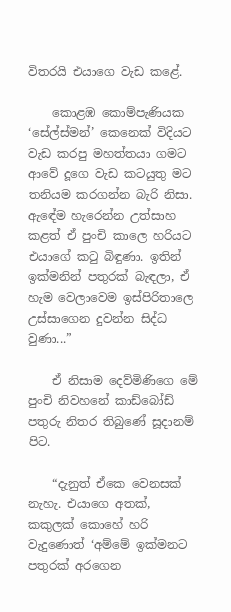විතරයි එයාගෙ වැඩ කළේ.

    කොළඹ කොම්පැණියක ‘සේල්ස්මන්’ කෙනෙක් විදියට වැඩ කරපු මහත්තයා ගමට ආවේ දූගෙ වැඩ කටයුතු මට තනියම කරගන්න බැරි නිසා. ඇඳේම හැරෙන්න උත්සාහ කළත් ඒ පුංචි කාලෙ හරියට එයාගේ කටු බිඳුණා. ඉතින් ඉක්මනින් පතුරක් බැඳලා, ඒ හැම වෙලාවෙම ඉස්පිරිතාලෙ උස්සාගෙන දුවන්න සිද්ධ වුණා...”

    ඒ නිසාම දෙව්මිණිගෙ මේ පුංචි නිවහනේ කාඩ්බෝඩ් පතුරු නිතර තිබුණේ සූදානම් පිට.

    “දැනුත් ඒකෙ වෙනසක් නැහැ. එයාගෙ අතක්, කකුලක් කොහේ හරි වැදුණොත් ‘අම්මේ ඉක්මනට පතුරක් අරගෙන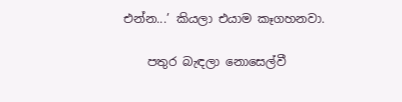එන්න...’ කියලා එයාම කෑගහනවා.

    පතුර බැඳලා නොසෙල්වී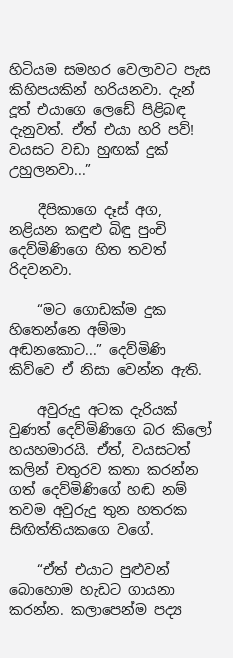හිටියම සමහර වෙලාවට පැස කිහිපයකින් හරියනවා. දැන් දූත් එයාගෙ ලෙඩේ පිළිබඳ දැනුවත්. ඒත් එයා හරි පව්! වයසට වඩා හුඟක් දුක් උහුලනවා...”

    දීපිකාගෙ දෑස් අග, නළියන කඳුළු බිඳු පුංචි දෙව්මිණිගෙ හිත තවත් රිදවනවා.

    “මට ගොඩක්ම දුක හිතෙන්නෙ අම්මා අඬනකොට...” දෙව්මිණි කිව්වෙ ඒ නිසා වෙන්න ඇති.

    අවුරුදු අටක දැරියක් වුණත් දෙව්මිණිගෙ බර කිලෝ හයහමාරයි. ඒත්, වයසටත් කලින් චතුරව කතා කරන්න ගත් දෙව්මිණිගේ හඬ නම් තවම අවුරුදු තුන හතරක සිඟිත්තියකගෙ වගේ.

    “ඒත් එයාට පුළුවන් බොහොම හැඩට ගායනා කරන්න. කලාපෙන්ම පද්‍ය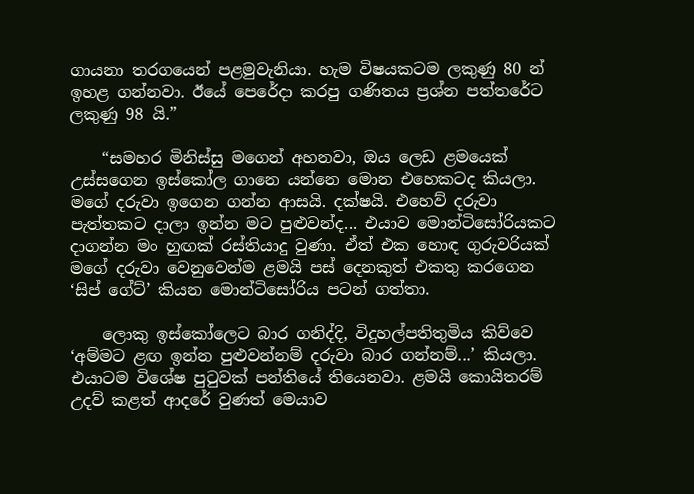ගායනා තරගයෙන් පළමුවැනියා. හැම විෂයකටම ලකුණු 80 න් ඉහළ ගන්නවා. ඊයේ පෙරේදා කරපු ගණිතය ප්‍රශ්න පත්තරේට ලකුණු 98 යි.”

    “සමහර මිනිස්සු මගෙන් අහනවා, ඔය ලෙඩ ළමයෙක් උස්සගෙන ඉස්කෝල ගානෙ යන්නෙ මොන එහෙකටද කියලා. මගේ දරුවා ඉගෙන ගන්න ආසයි. දක්ෂයි. එහෙව් දරුවා පැත්තකට දාලා ඉන්න මට පුළුවන්ද... එයාව මොන්ටිසෝරියකට දාගන්න මං හුඟක් රස්තියාදු වුණා. ඒත් එක හොඳ ගුරුවරියක් මගේ දරුවා වෙනුවෙන්ම ළමයි පස් දෙනකුත් එකතු කරගෙන ‘සිප් ගේට්’ කියන මොන්ටිසෝරිය පටන් ගත්තා.

    ලොකු ඉස්කෝලෙට බාර ගනිද්දි, විදුහල්පතිතුමිය කිව්වෙ ‘අම්මට ළඟ ඉන්න පුළුවන්නම් දරුවා බාර ගන්නම්...’ කියලා. එයාටම විශේෂ පුටුවක් පන්තියේ තියෙනවා. ළමයි කොයිතරම් උදව් කළත් ආදරේ වුණත් මෙයාව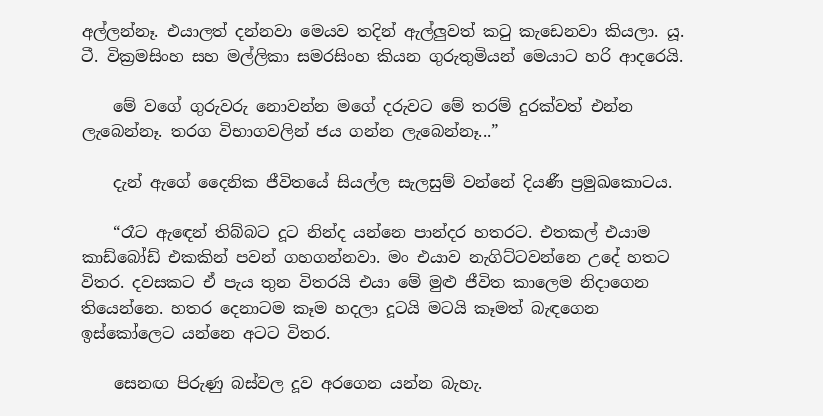අල්ලන්නෑ. එයාලත් දන්නවා මෙයව තදින් ඇල්ලුවත් කටු කැඩෙනවා කියලා. යූ. ටී. වික්‍රමසිංහ සහ මල්ලිකා සමරසිංහ කියන ගුරුතුමියන් මෙයාට හරි ආදරෙයි.

    මේ වගේ ගුරුවරු නොවන්න මගේ දරුවට මේ තරම් දුරක්වත් එන්න ලැබෙන්නෑ. තරග විභාගවලින් ජය ගන්න ලැබෙන්නෑ...”

    දැන් ඇගේ දෛනික ජීවිතයේ සියල්ල සැලසුම් වන්නේ දියණී ප්‍රමුඛකොටය.

    “රෑට ඇඳෙන් තිබ්බට දූට නින්ද යන්නෙ පාන්දර හතරට. එතකල් එයාම කාඩ්බෝඩ් එකකින් පවන් ගහගන්නවා. මං එයාව නැගිට්ටවන්නෙ උදේ හතට විතර. දවසකට ඒ පැය තුන විතරයි එයා මේ මුළු ජීවිත කාලෙම නිදාගෙන තියෙන්නෙ. හතර දෙනාටම කෑම හදලා දූටයි මටයි කෑමත් බැඳගෙන ඉස්කෝලෙට යන්නෙ අටට විතර.

    සෙනඟ පිරුණු බස්වල දූව අරගෙන යන්න බැහැ.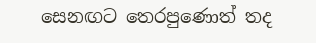සෙනඟට තෙරපුණොත් තද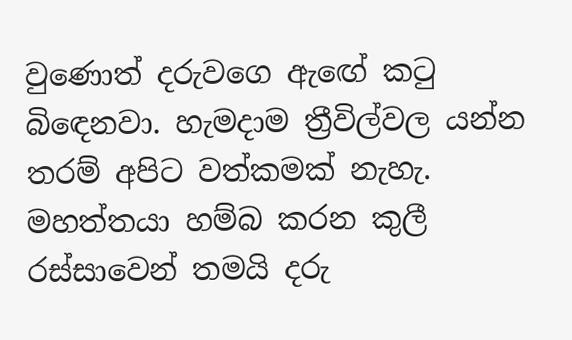වුණොත් දරුවගෙ ඇඟේ කටු බිඳෙනවා. හැමදාම ත්‍රීවිල්වල යන්න තරම් අපිට වත්කමක් නැහැ. මහත්තයා හම්බ කරන කුලී රස්සාවෙන් තමයි දරු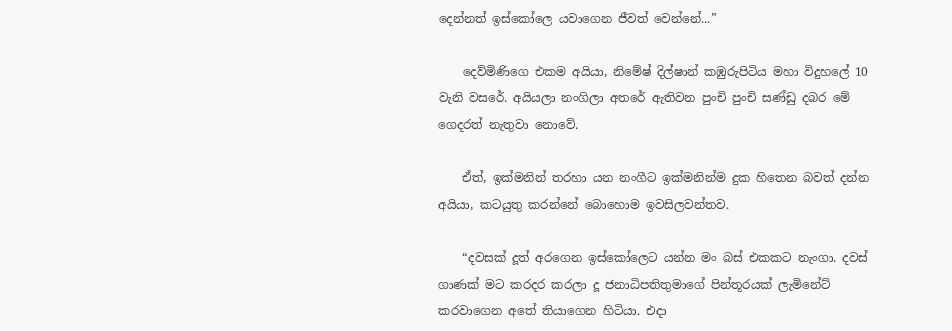දෙන්නත් ඉස්කෝලෙ යවාගෙන ජීවත් වෙන්නේ...”

    දෙව්මිණිගෙ එකම අයියා, නිමේෂ් දිල්ෂාන් කඹුරුපිටිය මහා විදුහලේ 10 වැනි වසරේ. අයියලා නංගිලා අතරේ ඇතිවන පුංචි පුංචි සණ්ඩු දබර මේ ගෙදරත් නැතුවා නොවේ.

    ඒත්, ඉක්මනින් තරහා යන නංගීට ඉක්මනින්ම දුක හිතෙන බවත් දන්න අයියා, කටයුතු කරන්නේ බොහොම ඉවසිලවන්තව.

    “දවසක් දූත් අරගෙන ඉස්කෝලෙට යන්න මං බස් එකකට නැංගා. දවස් ගාණක් මට කරදර කරලා දූ ජනාධිපතිතුමාගේ පින්තූරයක් ලැමිනේට් කරවාගෙන අතේ තියාගෙන හිටියා. එදා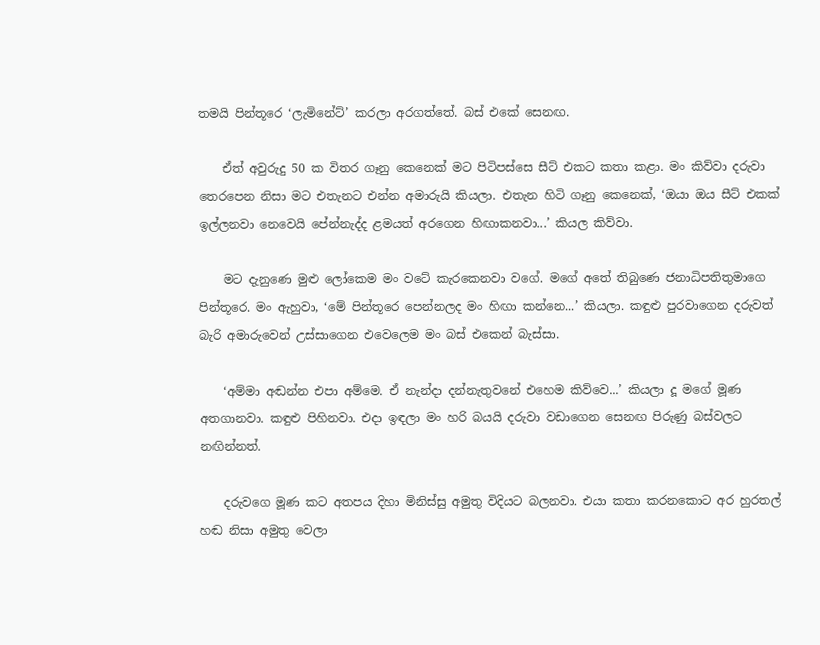තමයි පින්තූරෙ ‘ලැමිනේට්’ කරලා අරගත්තේ. බස් එකේ සෙනඟ.

    ඒත් අවුරුදු 50 ක විතර ගෑනු කෙනෙක් මට පිටිපස්සෙ සීට් එකට කතා කළා. මං කිව්වා දරුවා තෙරපෙන නිසා මට එතැනට එන්න අමාරුයි කියලා. එතැන හිටි ගෑනු කෙනෙක්, ‘ඔයා ඔය සීට් එකක් ඉල්ලනවා නෙවෙයි පේන්නැද්ද ළමයත් අරගෙන හිඟාකනවා...’ කියල කිව්වා.

    මට දැනුණෙ මුළු ලෝකෙම මං වටේ කැරකෙනවා වගේ. මගේ අතේ තිබුණෙ ජනාධිපතිතුමාගෙ පින්තූරෙ. මං ඇහුවා, ‘මේ පින්තූරෙ පෙන්නලද මං හිඟා කන්නෙ...’ කියලා. කඳුළු පුරවාගෙන දරුවත් බැරි අමාරුවෙන් උස්සාගෙන එවෙලෙම මං බස් එකෙන් බැස්සා.

    ‘අම්මා අඬන්න එපා අම්මෙ. ඒ නැන්දා දන්නැතුවනේ එහෙම කිව්වෙ...’ කියලා දූ මගේ මූණ අතගානවා. කඳුළු පිහිනවා. එදා ඉඳලා මං හරි බයයි දරුවා වඩාගෙන සෙනඟ පිරුණු බස්වලට නඟින්නත්.

    දරුවගෙ මූණ කට අතපය දිහා මිනිස්සු අමුතු විදියට බලනවා. එයා කතා කරනකොට අර හුරතල් හඬ නිසා අමුතු වෙලා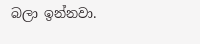බලා ඉන්නවා.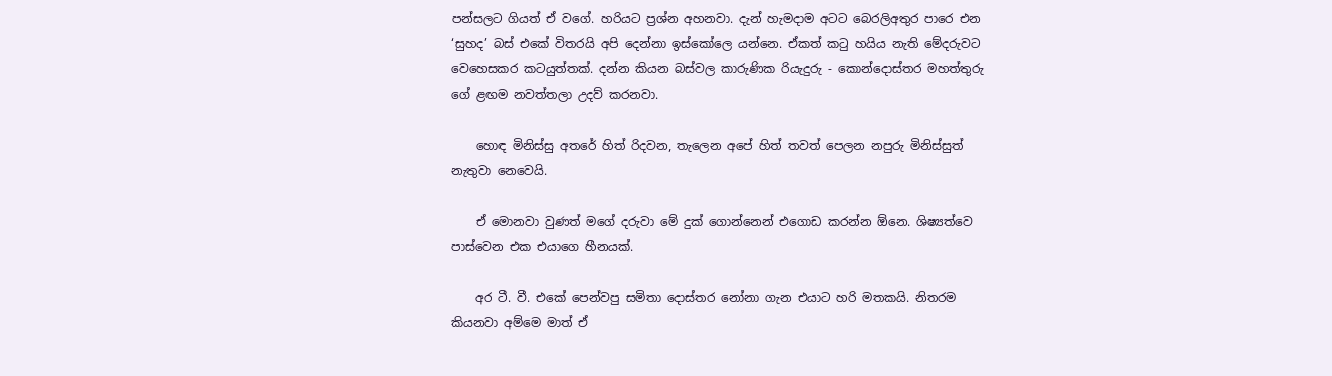පන්සලට ගියත් ඒ වගේ. හරියට ප්‍රශ්න අහනවා. දැන් හැමදාම අටට බෙරලිඅතුර පාරෙ එන ‘සුහද’ බස් එකේ විතරයි අපි දෙන්නා ඉස්කෝලෙ යන්නෙ. ඒකත් කටු හයිය නැති මේදරුවට වෙහෙසකර කටයුත්තක්. දන්න කියන බස්වල කාරුණික රියැදුරු - කොන්දොස්තර මහත්තුරු ගේ ළඟම නවත්තලා උදව් කරනවා.

    හොඳ මිනිස්සු අතරේ හිත් රිදවන, තැලෙන අපේ හිත් තවත් පෙලන නපුරු මිනිස්සුත් නැතුවා නෙවෙයි.

    ඒ මොනවා වුණත් මගේ දරුවා මේ දුක් ගොන්නෙන් එගොඩ කරන්න ඕනෙ. ශිෂ්‍යත්වෙ පාස්වෙන එක එයාගෙ හීනයක්.

    අර ටී. වී. එකේ පෙන්වපු සමිතා දොස්තර නෝනා ගැන එයාට හරි මතකයි. නිතරම කියනවා අම්මෙ මාත් ඒ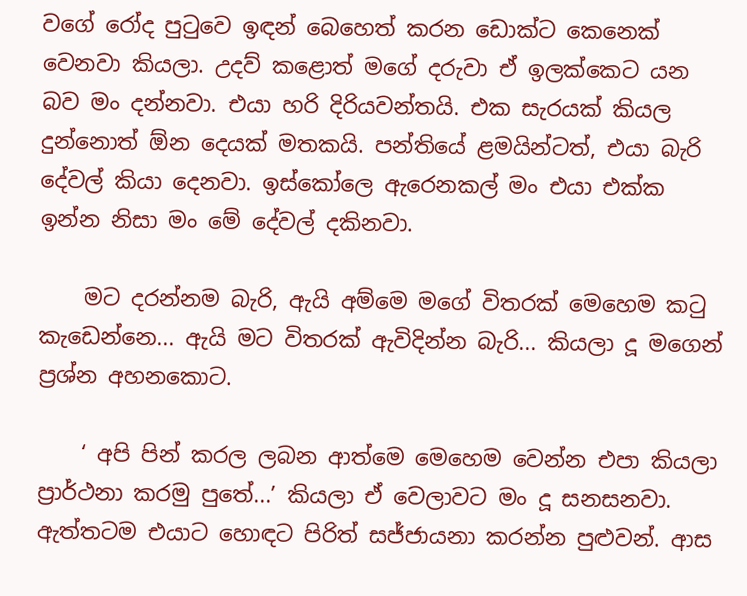වගේ රෝද පුටුවෙ ඉඳන් බෙහෙත් කරන ඩොක්ට කෙනෙක් වෙනවා කියලා. උදව් කළොත් මගේ දරුවා ඒ ඉලක්කෙට යන බව මං දන්නවා. එයා හරි දිරියවන්තයි. එක සැරයක් කියල දුන්නොත් ඕන දෙයක් මතකයි. පන්තියේ ළමයින්ටත්, එයා බැරි දේවල් කියා දෙනවා. ඉස්කෝලෙ ඇරෙනකල් මං එයා එක්ක ඉන්න නිසා මං මේ දේවල් දකිනවා.

    මට දරන්නම බැරි, ඇයි අම්මෙ මගේ විතරක් මෙහෙම කටු කැඩෙන්නෙ... ඇයි මට විතරක් ඇවිදින්න බැරි... කියලා දූ මගෙන් ප්‍රශ්න අහනකොට.

    ‘ අපි පින් කරල ලබන ආත්මෙ මෙහෙම වෙන්න එපා කියලා ප්‍රාර්ථනා කරමු පුතේ...’ කියලා ඒ වෙලාවට මං දූ සනසනවා. ඇත්තටම එයාට හොඳට පිරිත් සජ්ජායනා කරන්න පුළුවන්. ආස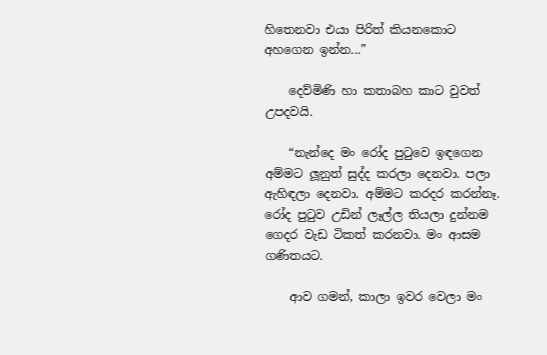හිතෙනවා එයා පිරිත් කියනකොට අහගෙන ඉන්න...”

    දෙව්මිණි හා කතාබහ කාට වුවත් උපදවයි.

    “නැන්දෙ මං රෝද පුටුවෙ ඉඳගෙන අම්මට ලූනුත් සුද්ද කරලා දෙනවා. පලා ඇහිඳලා දෙනවා. අම්මට කරදර කරන්නෑ. රෝද පුටුව උඩින් ලෑල්ල තියලා දුන්නම ගෙදර වැඩ ටිකත් කරනවා. මං ආසම ගණිතයට.

    ආව ගමන්, කාලා ඉවර වෙලා මං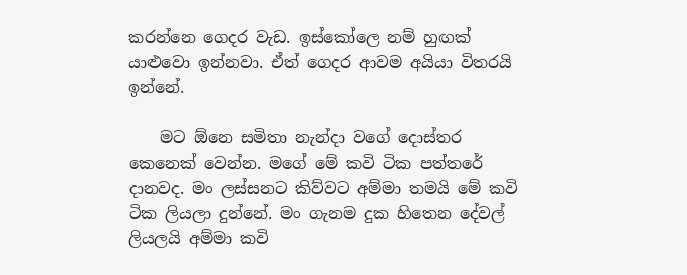කරන්නෙ ගෙදර වැඩ. ඉස්කෝලෙ නම් හුඟක් යාළුවො ඉන්නවා. ඒත් ගෙදර ආවම අයියා විතරයි ඉන්නේ.

    මට ඕනෙ සමිතා නැන්දා වගේ දොස්තර කෙනෙක් වෙන්න. මගේ මේ කවි ටික පත්තරේ දානවද. මං ලස්සනට කිව්වට අම්මා තමයි මේ කවි ටික ලියලා දුන්නේ. මං ගැනම දුක හිතෙන දේවල් ලියලයි අම්මා කවි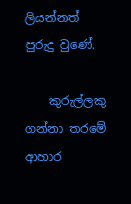ලියන්නත් පුරුදු වුණේ.

    කුරුල්ලකු ගන්නා තරමේ ආහාර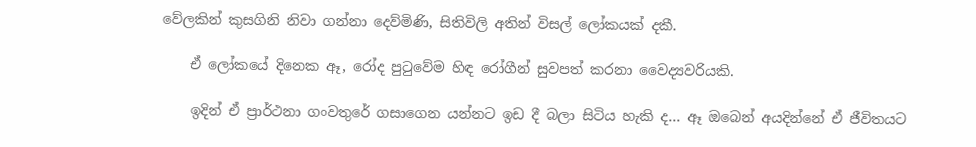වේලකින් කුසගිනි නිවා ගන්නා දෙව්මිණි, සිතිවිලි අතින් විසල් ලෝකයක් දකී.

    ඒ ලෝකයේ දිනෙක ඈ, රෝද පුටුවේම හිඳ රෝගීන් සුවපත් කරනා වෛද්‍යවරියකි.

    ඉදින් ඒ ප්‍රාර්ථනා ගංවතුරේ ගසාගෙන යන්නට ඉඩ දී බලා සිටිය හැකි ද... ඈ ඔබෙන් අයදින්නේ ඒ ජීවිතයට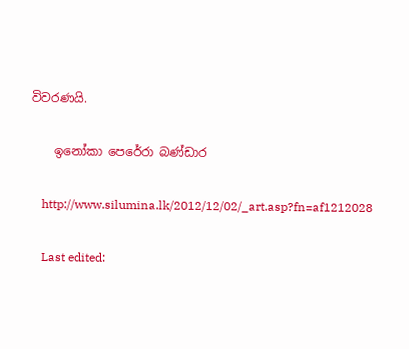විවරණයි.

    ඉනෝකා පෙරේරා බණ්ඩාර

    http://www.silumina.lk/2012/12/02/_art.asp?fn=af1212028

    Last edited: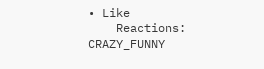• Like
    Reactions: CRAZY_FUNNY